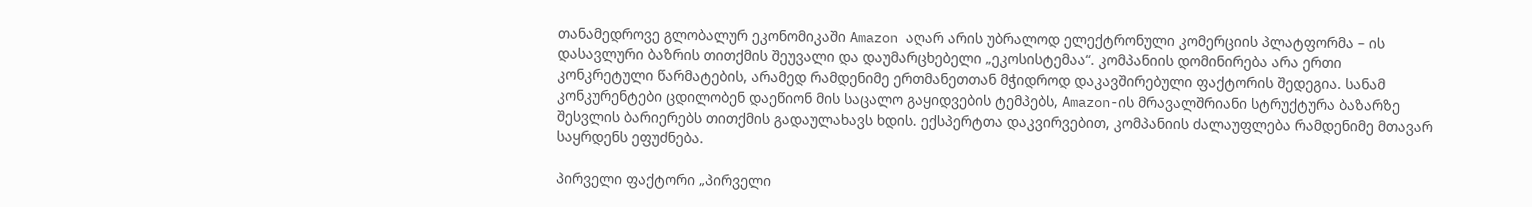თანამედროვე გლობალურ ეკონომიკაში Amazon აღარ არის უბრალოდ ელექტრონული კომერციის პლატფორმა – ის დასავლური ბაზრის თითქმის შეუვალი და დაუმარცხებელი „ეკოსისტემაა“. კომპანიის დომინირება არა ერთი კონკრეტული წარმატების, არამედ რამდენიმე ერთმანეთთან მჭიდროდ დაკავშირებული ფაქტორის შედეგია. სანამ კონკურენტები ცდილობენ დაეწიონ მის საცალო გაყიდვების ტემპებს, Amazon-ის მრავალშრიანი სტრუქტურა ბაზარზე შესვლის ბარიერებს თითქმის გადაულახავს ხდის. ექსპერტთა დაკვირვებით, კომპანიის ძალაუფლება რამდენიმე მთავარ საყრდენს ეფუძნება.

პირველი ფაქტორი „პირველი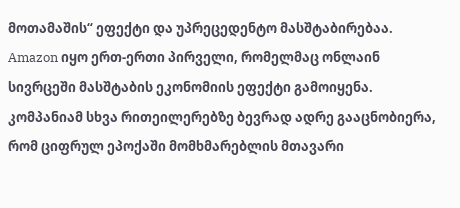მოთამაშის“ ეფექტი და უპრეცედენტო მასშტაბირებაა. Amazon იყო ერთ-ერთი პირველი, რომელმაც ონლაინ სივრცეში მასშტაბის ეკონომიის ეფექტი გამოიყენა. კომპანიამ სხვა რითეილერებზე ბევრად ადრე გააცნობიერა, რომ ციფრულ ეპოქაში მომხმარებლის მთავარი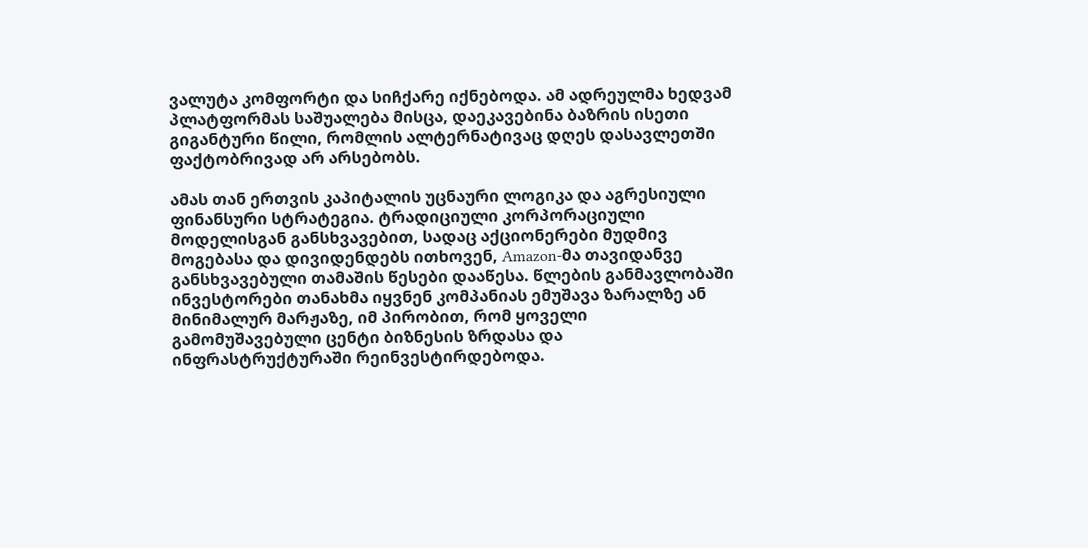ვალუტა კომფორტი და სიჩქარე იქნებოდა. ამ ადრეულმა ხედვამ პლატფორმას საშუალება მისცა, დაეკავებინა ბაზრის ისეთი გიგანტური წილი, რომლის ალტერნატივაც დღეს დასავლეთში ფაქტობრივად არ არსებობს.

ამას თან ერთვის კაპიტალის უცნაური ლოგიკა და აგრესიული ფინანსური სტრატეგია. ტრადიციული კორპორაციული მოდელისგან განსხვავებით, სადაც აქციონერები მუდმივ მოგებასა და დივიდენდებს ითხოვენ, Amazon-მა თავიდანვე განსხვავებული თამაშის წესები დააწესა. წლების განმავლობაში ინვესტორები თანახმა იყვნენ კომპანიას ემუშავა ზარალზე ან მინიმალურ მარჟაზე, იმ პირობით, რომ ყოველი გამომუშავებული ცენტი ბიზნესის ზრდასა და ინფრასტრუქტურაში რეინვესტირდებოდა.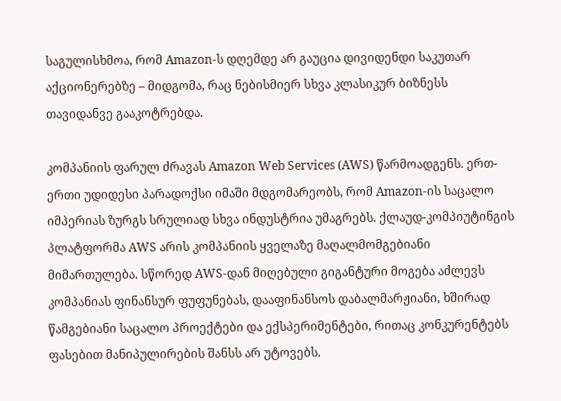საგულისხმოა, რომ Amazon-ს დღემდე არ გაუცია დივიდენდი საკუთარ აქციონერებზე – მიდგომა, რაც ნებისმიერ სხვა კლასიკურ ბიზნესს თავიდანვე გააკოტრებდა.

კომპანიის ფარულ ძრავას Amazon Web Services (AWS) წარმოადგენს. ერთ-ერთი უდიდესი პარადოქსი იმაში მდგომარეობს, რომ Amazon-ის საცალო იმპერიას ზურგს სრულიად სხვა ინდუსტრია უმაგრებს. ქლაუდ-კომპიუტინგის პლატფორმა AWS არის კომპანიის ყველაზე მაღალმომგებიანი მიმართულება. სწორედ AWS-დან მიღებული გიგანტური მოგება აძლევს კომპანიას ფინანსურ ფუფუნებას, დააფინანსოს დაბალმარჟიანი, ხშირად წამგებიანი საცალო პროექტები და ექსპერიმენტები, რითაც კონკურენტებს ფასებით მანიპულირების შანსს არ უტოვებს.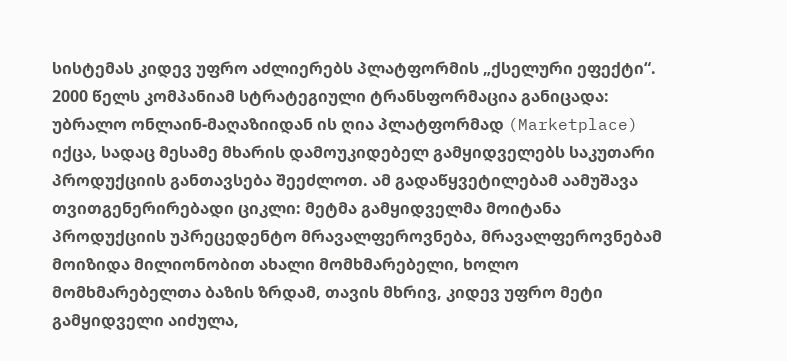სისტემას კიდევ უფრო აძლიერებს პლატფორმის „ქსელური ეფექტი“. 2000 წელს კომპანიამ სტრატეგიული ტრანსფორმაცია განიცადა: უბრალო ონლაინ-მაღაზიიდან ის ღია პლატფორმად (Marketplace) იქცა, სადაც მესამე მხარის დამოუკიდებელ გამყიდველებს საკუთარი პროდუქციის განთავსება შეეძლოთ. ამ გადაწყვეტილებამ აამუშავა თვითგენერირებადი ციკლი: მეტმა გამყიდველმა მოიტანა პროდუქციის უპრეცედენტო მრავალფეროვნება, მრავალფეროვნებამ მოიზიდა მილიონობით ახალი მომხმარებელი, ხოლო მომხმარებელთა ბაზის ზრდამ, თავის მხრივ, კიდევ უფრო მეტი გამყიდველი აიძულა,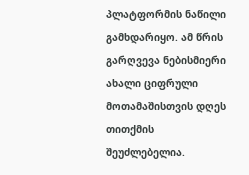პლატფორმის ნაწილი გამხდარიყო. ამ წრის გარღვევა ნებისმიერი ახალი ციფრული მოთამაშისთვის დღეს თითქმის შეუძლებელია.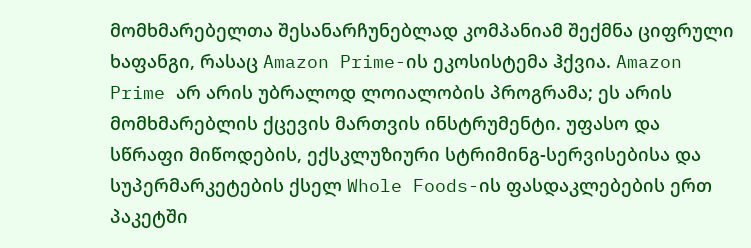მომხმარებელთა შესანარჩუნებლად კომპანიამ შექმნა ციფრული ხაფანგი, რასაც Amazon Prime-ის ეკოსისტემა ჰქვია. Amazon Prime არ არის უბრალოდ ლოიალობის პროგრამა; ეს არის მომხმარებლის ქცევის მართვის ინსტრუმენტი. უფასო და სწრაფი მიწოდების, ექსკლუზიური სტრიმინგ-სერვისებისა და სუპერმარკეტების ქსელ Whole Foods-ის ფასდაკლებების ერთ პაკეტში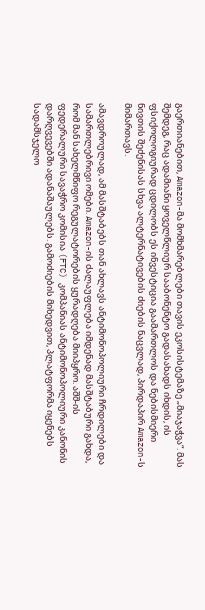გაერთიანებით, Amazon-მა მომხმარებლები თავის ეკოსისტემაზე „მიაჯაჭვა“. მას შემდეგ, რაც ადამიანი ყოველწლიურ სააბონენტო გადასახადს იხდის, ის ფსიქოლოგიურად ცდილობს ეს ინვესტიცია გაამართლოს და ნებისმიერი ნივთის შეძენისას სხვა ალტერნატივების ძიების ნაცვლად, პირდაპირ Amazon-ს მიმართავს.

ამავდროულად, ამ მასშტაბებს თან ახლავს ანტიმონოპოლიური ჩრდილები და სამართლებრივი ომები. Amazon-ის ძალაუფლება იმდენად მასშტაბური გახდა, რომ მან სახელმწიფო რეგულატორების ყურადღება მიიპყრო. აშშ-ის ფედერალური სავაჭრო კომისია (FTC) კომპანიას ანტიმონოპოლიური კანონის დარღვევებში ადანაშაულებს. გამოძიების მიხედვით, პლატფორმა იყენებს სადამსჯელო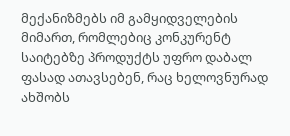მექანიზმებს იმ გამყიდველების მიმართ, რომლებიც კონკურენტ საიტებზე პროდუქტს უფრო დაბალ ფასად ათავსებენ, რაც ხელოვნურად ახშობს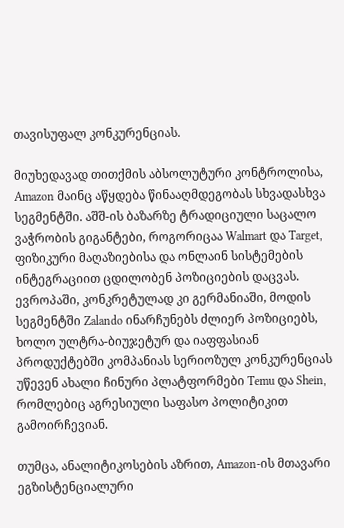თავისუფალ კონკურენციას.

მიუხედავად თითქმის აბსოლუტური კონტროლისა, Amazon მაინც აწყდება წინააღმდეგობას სხვადასხვა სეგმენტში. აშშ-ის ბაზარზე ტრადიციული საცალო ვაჭრობის გიგანტები, როგორიცაა Walmart და Target, ფიზიკური მაღაზიებისა და ონლაინ სისტემების ინტეგრაციით ცდილობენ პოზიციების დაცვას. ევროპაში, კონკრეტულად კი გერმანიაში, მოდის სეგმენტში Zalando ინარჩუნებს ძლიერ პოზიციებს, ხოლო ულტრა-ბიუჯეტურ და იაფფასიან პროდუქტებში კომპანიას სერიოზულ კონკურენციას უწევენ ახალი ჩინური პლატფორმები Temu და Shein, რომლებიც აგრესიული საფასო პოლიტიკით გამოირჩევიან.

თუმცა, ანალიტიკოსების აზრით, Amazon-ის მთავარი ეგზისტენციალური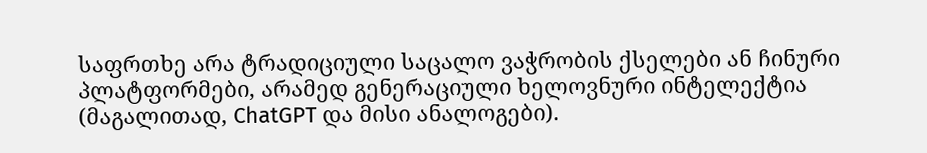საფრთხე არა ტრადიციული საცალო ვაჭრობის ქსელები ან ჩინური პლატფორმები, არამედ გენერაციული ხელოვნური ინტელექტია (მაგალითად, ChatGPT და მისი ანალოგები).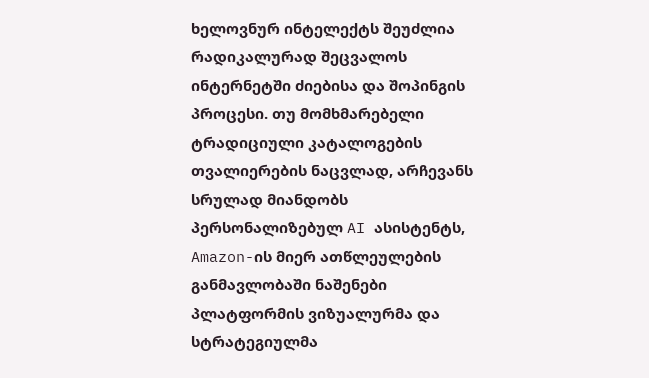ხელოვნურ ინტელექტს შეუძლია რადიკალურად შეცვალოს ინტერნეტში ძიებისა და შოპინგის პროცესი. თუ მომხმარებელი ტრადიციული კატალოგების თვალიერების ნაცვლად, არჩევანს სრულად მიანდობს პერსონალიზებულ AI ასისტენტს, Amazon-ის მიერ ათწლეულების განმავლობაში ნაშენები პლატფორმის ვიზუალურმა და სტრატეგიულმა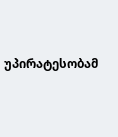უპირატესობამ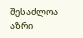შესაძლოა აზრი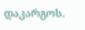დაკარგოს.